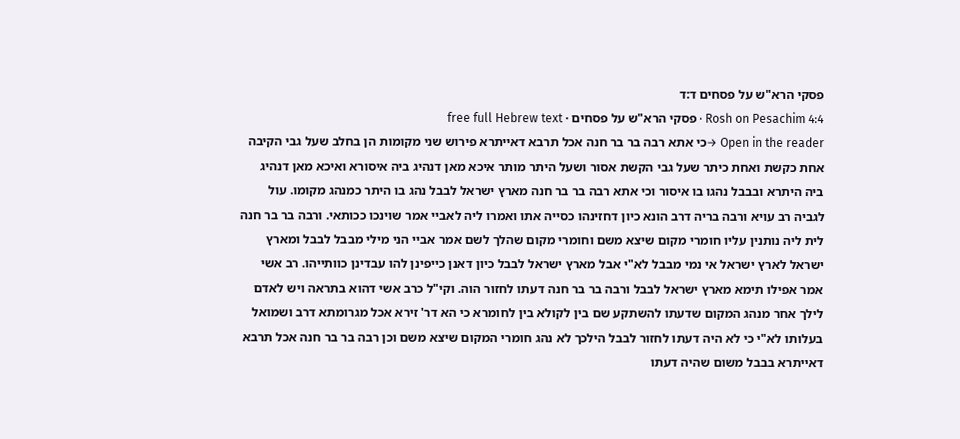פסקי הרא"ש על פסחים ד:ד
Rosh on Pesachim 4:4 · פסקי הרא"ש על פסחים · free full Hebrew text
Open in the reader →כי אתא רבה בר בר חנה אכל תרבא דאייתרא פירוש שני מקומות הן בחלב שעל גבי הקיבה אחת כקשת ואחת כיתר שעל גבי הקשת אסור ושעל היתר מותר איכא מאן דנהיג ביה איסורא ואיכא מאן דנהיג ביה היתרא ובבבל נהגו בו איסור וכי אתא רבה בר בר חנה מארץ ישראל לבבל נהג בו היתר כמנהג מקומו. עול לגביה רב עויא ורבה בריה דרב הונא כיון דחזינהו כסייה אתו ואמרו ליה לאביי אמר שוינכו ככותאי. ורבה בר בר חנה לית ליה נותנין עליו חומרי מקום שיצא משם וחומרי מקום שהלך לשם אמר אביי הני מילי מבבל לבבל ומארץ ישראל לארץ ישראל אי נמי מבבל לא"י אבל מארץ ישראל לבבל כיון דאנן כייפינן להו עבדינן כוותייהו. רב אשי אמר אפילו תימא מארץ ישראל לבבל ורבה בר בר חנה דעתו לחזור הוה. וקי"ל כרב אשי דהוא בתראה ויש לאדם לילך אחר מנהג המקום שדעתו להשתקע שם בין לקולא בין לחומרא כי הא דר' זירא אכל מגרומתא דרב ושמואל בעלותו לא"י כי לא היה דעתו לחזור לבבל הילכך לא נהג חומרי המקום שיצא משם וכן רבה בר בר חנה אכל תרבא דאייתרא בבבל משום שהיה דעתו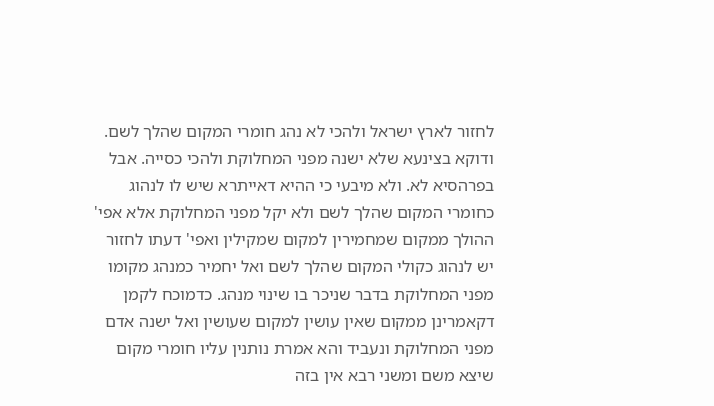לחזור לארץ ישראל ולהכי לא נהג חומרי המקום שהלך לשם. ודוקא בצינעא שלא ישנה מפני המחלוקת ולהכי כסייה. אבל בפרהסיא לא. ולא מיבעי כי ההיא דאייתרא שיש לו לנהוג כחומרי המקום שהלך לשם ולא יקל מפני המחלוקת אלא אפי' ההולך ממקום שמחמירין למקום שמקילין ואפי' דעתו לחזור יש לנהוג כקולי המקום שהלך לשם ואל יחמיר כמנהג מקומו מפני המחלוקת בדבר שניכר בו שינוי מנהג. כדמוכח לקמן דקאמרינן ממקום שאין עושין למקום שעושין ואל ישנה אדם מפני המחלוקת ונעביד והא אמרת נותנין עליו חומרי מקום שיצא משם ומשני רבא אין בזה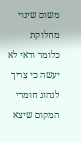משום שינוי מחלוקת כלומר ודאי לא יעשה כי צריך לנהוג חומרי המקום שיצא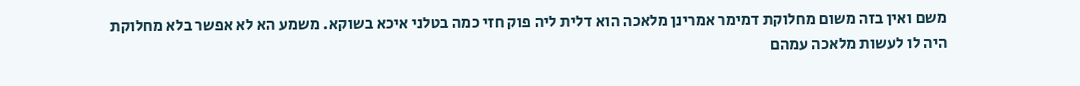משם ואין בזה משום מחלוקת דמימר אמרינן מלאכה הוא דלית ליה פוק חזי כמה בטלני איכא בשוקא. משמע הא לא אפשר בלא מחלוקת היה לו לעשות מלאכה עמהם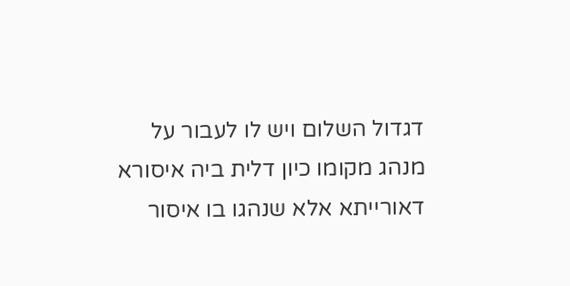דגדול השלום ויש לו לעבור על מנהג מקומו כיון דלית ביה איסורא דאורייתא אלא שנהגו בו איסור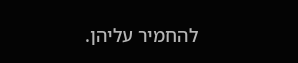להחמיר עליהן.